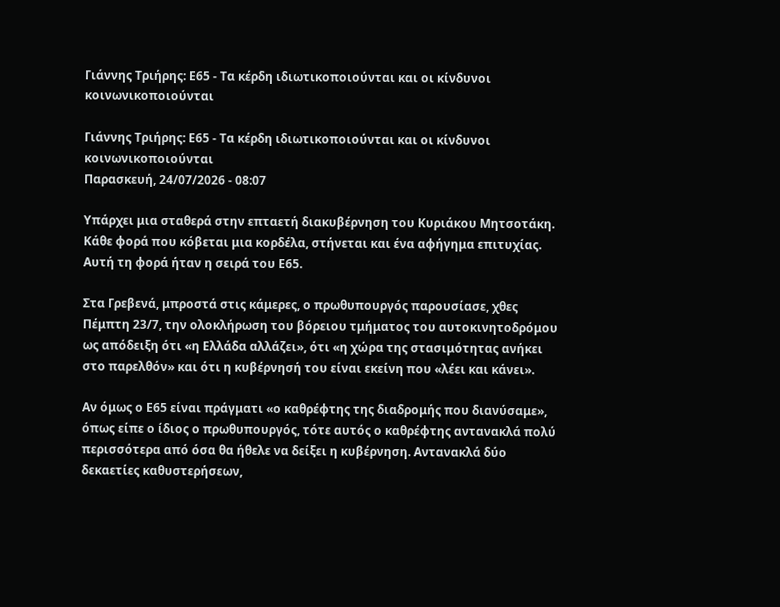Γιάννης Τριήρης: Ε65 - Τα κέρδη ιδιωτικοποιούνται και οι κίνδυνοι κοινωνικοποιούνται

Γιάννης Τριήρης: Ε65 - Τα κέρδη ιδιωτικοποιούνται και οι κίνδυνοι κοινωνικοποιούνται
Παρασκευή, 24/07/2026 - 08:07

Υπάρχει μια σταθερά στην επταετή διακυβέρνηση του Κυριάκου Μητσοτάκη. Κάθε φορά που κόβεται μια κορδέλα, στήνεται και ένα αφήγημα επιτυχίας. Αυτή τη φορά ήταν η σειρά του Ε65.

Στα Γρεβενά, μπροστά στις κάμερες, ο πρωθυπουργός παρουσίασε, χθες Πέμπτη 23/7, την ολοκλήρωση του βόρειου τμήματος του αυτοκινητοδρόμου ως απόδειξη ότι «η Ελλάδα αλλάζει», ότι «η χώρα της στασιμότητας ανήκει στο παρελθόν» και ότι η κυβέρνησή του είναι εκείνη που «λέει και κάνει».

Αν όμως ο Ε65 είναι πράγματι «ο καθρέφτης της διαδρομής που διανύσαμε», όπως είπε ο ίδιος ο πρωθυπουργός, τότε αυτός ο καθρέφτης αντανακλά πολύ περισσότερα από όσα θα ήθελε να δείξει η κυβέρνηση. Αντανακλά δύο δεκαετίες καθυστερήσεων,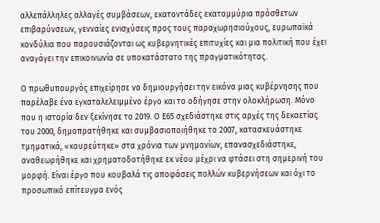αλλεπάλληλες αλλαγές συμβάσεων, εκατοντάδες εκατομμύρια πρόσθετων επιβαρύνσεων, γενναίες ενισχύσεις προς τους παραχωρησιούχους, ευρωπαϊκά κονδύλια που παρουσιάζονται ως κυβερνητικές επιτυχίες και μια πολιτική που έχει αναγάγει την επικοινωνία σε υποκατάστατο της πραγματικότητας.

Ο πρωθυπουργός επιχείρησε να δημιουργήσει την εικόνα μιας κυβέρνησης που παρέλαβε ένα εγκαταλελειμμένο έργο και το οδήγησε στην ολοκλήρωση. Μόνο που η ιστορία δεν ξεκίνησε το 2019. Ο Ε65 σχεδιάστηκε στις αρχές της δεκαετίας του 2000, δημοπρατήθηκε και συμβασιοποιήθηκε το 2007, κατασκευάστηκε τμηματικά, «κουρεύτηκε» στα χρόνια των μνημονίων, επανασχεδιάστηκε, αναθεωρήθηκε και χρηματοδοτήθηκε εκ νέου μέχρι να φτάσει στη σημερινή του μορφή. Είναι έργο που κουβαλά τις αποφάσεις πολλών κυβερνήσεων και όχι το προσωπικό επίτευγμα ενός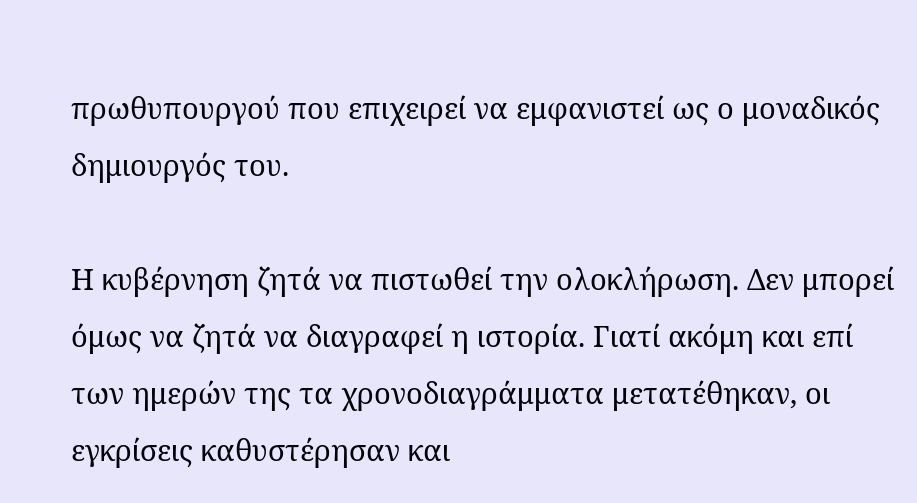πρωθυπουργού που επιχειρεί να εμφανιστεί ως ο μοναδικός δημιουργός του.

Η κυβέρνηση ζητά να πιστωθεί την ολοκλήρωση. Δεν μπορεί όμως να ζητά να διαγραφεί η ιστορία. Γιατί ακόμη και επί των ημερών της τα χρονοδιαγράμματα μετατέθηκαν, οι εγκρίσεις καθυστέρησαν και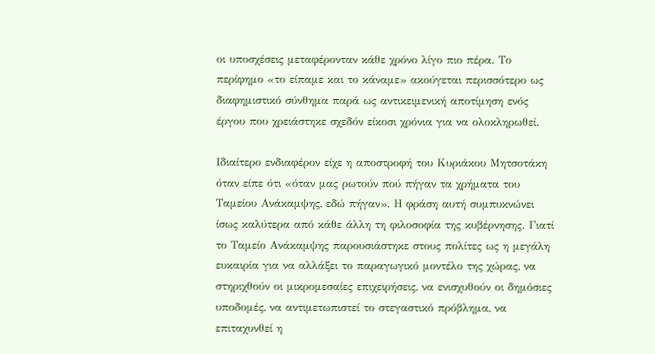οι υποσχέσεις μεταφέρονταν κάθε χρόνο λίγο πιο πέρα. Το περίφημο «το είπαμε και το κάναμε» ακούγεται περισσότερο ως διαφημιστικό σύνθημα παρά ως αντικειμενική αποτίμηση ενός έργου που χρειάστηκε σχεδόν είκοσι χρόνια για να ολοκληρωθεί.

Ιδιαίτερο ενδιαφέρον είχε η αποστροφή του Κυριάκου Μητσοτάκη όταν είπε ότι «όταν μας ρωτούν πού πήγαν τα χρήματα του Ταμείου Ανάκαμψης, εδώ πήγαν». Η φράση αυτή συμπυκνώνει ίσως καλύτερα από κάθε άλλη τη φιλοσοφία της κυβέρνησης. Γιατί το Ταμείο Ανάκαμψης παρουσιάστηκε στους πολίτες ως η μεγάλη ευκαιρία για να αλλάξει το παραγωγικό μοντέλο της χώρας, να στηριχθούν οι μικρομεσαίες επιχειρήσεις, να ενισχυθούν οι δημόσιες υποδομές, να αντιμετωπιστεί το στεγαστικό πρόβλημα, να επιταχυνθεί η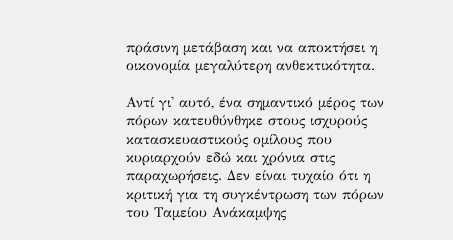πράσινη μετάβαση και να αποκτήσει η οικονομία μεγαλύτερη ανθεκτικότητα.

Αντί γι' αυτό, ένα σημαντικό μέρος των πόρων κατευθύνθηκε στους ισχυρούς κατασκευαστικούς ομίλους που κυριαρχούν εδώ και χρόνια στις παραχωρήσεις. Δεν είναι τυχαίο ότι η κριτική για τη συγκέντρωση των πόρων του Ταμείου Ανάκαμψης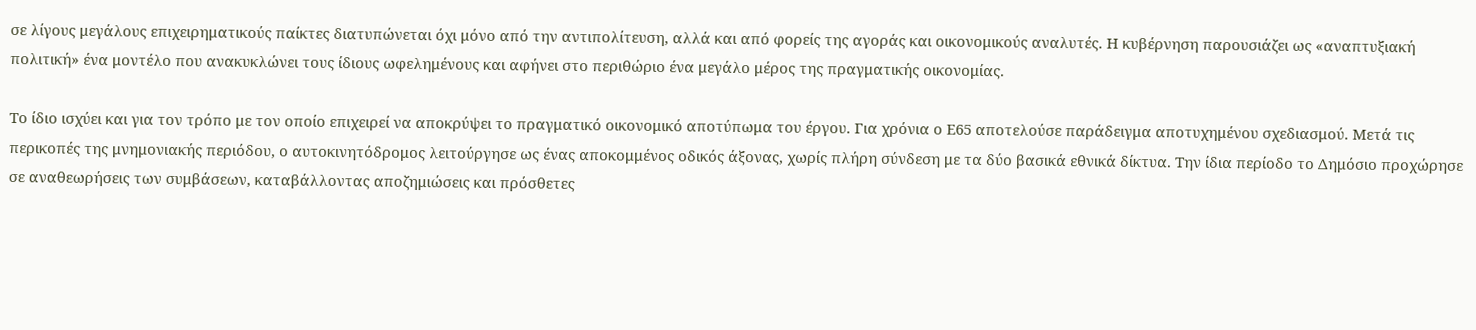σε λίγους μεγάλους επιχειρηματικούς παίκτες διατυπώνεται όχι μόνο από την αντιπολίτευση, αλλά και από φορείς της αγοράς και οικονομικούς αναλυτές. Η κυβέρνηση παρουσιάζει ως «αναπτυξιακή πολιτική» ένα μοντέλο που ανακυκλώνει τους ίδιους ωφελημένους και αφήνει στο περιθώριο ένα μεγάλο μέρος της πραγματικής οικονομίας.

Το ίδιο ισχύει και για τον τρόπο με τον οποίο επιχειρεί να αποκρύψει το πραγματικό οικονομικό αποτύπωμα του έργου. Για χρόνια ο Ε65 αποτελούσε παράδειγμα αποτυχημένου σχεδιασμού. Μετά τις περικοπές της μνημονιακής περιόδου, ο αυτοκινητόδρομος λειτούργησε ως ένας αποκομμένος οδικός άξονας, χωρίς πλήρη σύνδεση με τα δύο βασικά εθνικά δίκτυα. Την ίδια περίοδο το Δημόσιο προχώρησε σε αναθεωρήσεις των συμβάσεων, καταβάλλοντας αποζημιώσεις και πρόσθετες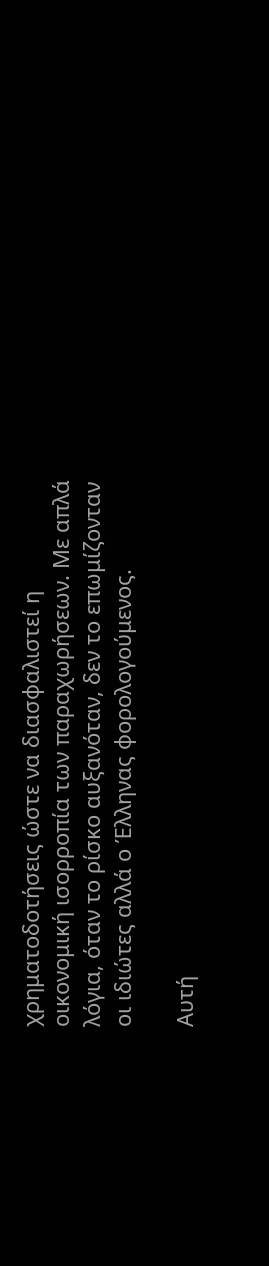χρηματοδοτήσεις ώστε να διασφαλιστεί η οικονομική ισορροπία των παραχωρήσεων. Με απλά λόγια, όταν το ρίσκο αυξανόταν, δεν το επωμίζονταν οι ιδιώτες αλλά ο Έλληνας φορολογούμενος.

Αυτή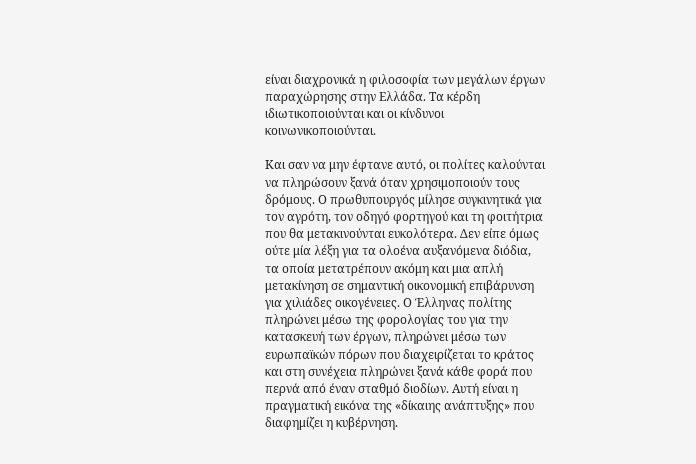είναι διαχρονικά η φιλοσοφία των μεγάλων έργων παραχώρησης στην Ελλάδα. Τα κέρδη ιδιωτικοποιούνται και οι κίνδυνοι κοινωνικοποιούνται.

Και σαν να μην έφτανε αυτό, οι πολίτες καλούνται να πληρώσουν ξανά όταν χρησιμοποιούν τους δρόμους. Ο πρωθυπουργός μίλησε συγκινητικά για τον αγρότη, τον οδηγό φορτηγού και τη φοιτήτρια που θα μετακινούνται ευκολότερα. Δεν είπε όμως ούτε μία λέξη για τα ολοένα αυξανόμενα διόδια, τα οποία μετατρέπουν ακόμη και μια απλή μετακίνηση σε σημαντική οικονομική επιβάρυνση για χιλιάδες οικογένειες. Ο Έλληνας πολίτης πληρώνει μέσω της φορολογίας του για την κατασκευή των έργων, πληρώνει μέσω των ευρωπαϊκών πόρων που διαχειρίζεται το κράτος και στη συνέχεια πληρώνει ξανά κάθε φορά που περνά από έναν σταθμό διοδίων. Αυτή είναι η πραγματική εικόνα της «δίκαιης ανάπτυξης» που διαφημίζει η κυβέρνηση.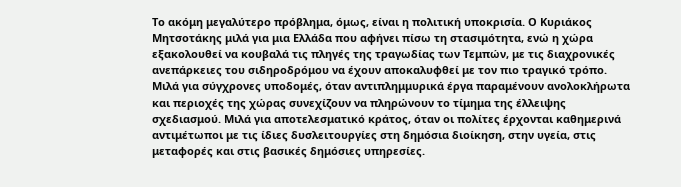Το ακόμη μεγαλύτερο πρόβλημα, όμως, είναι η πολιτική υποκρισία. Ο Κυριάκος Μητσοτάκης μιλά για μια Ελλάδα που αφήνει πίσω τη στασιμότητα, ενώ η χώρα εξακολουθεί να κουβαλά τις πληγές της τραγωδίας των Τεμπών, με τις διαχρονικές ανεπάρκειες του σιδηροδρόμου να έχουν αποκαλυφθεί με τον πιο τραγικό τρόπο. Μιλά για σύγχρονες υποδομές, όταν αντιπλημμυρικά έργα παραμένουν ανολοκλήρωτα και περιοχές της χώρας συνεχίζουν να πληρώνουν το τίμημα της έλλειψης σχεδιασμού. Μιλά για αποτελεσματικό κράτος, όταν οι πολίτες έρχονται καθημερινά αντιμέτωποι με τις ίδιες δυσλειτουργίες στη δημόσια διοίκηση, στην υγεία, στις μεταφορές και στις βασικές δημόσιες υπηρεσίες.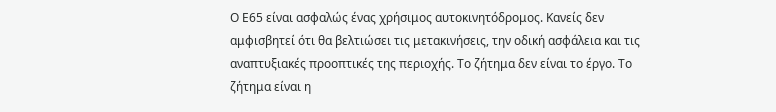Ο Ε65 είναι ασφαλώς ένας χρήσιμος αυτοκινητόδρομος. Κανείς δεν αμφισβητεί ότι θα βελτιώσει τις μετακινήσεις, την οδική ασφάλεια και τις αναπτυξιακές προοπτικές της περιοχής. Το ζήτημα δεν είναι το έργο. Το ζήτημα είναι η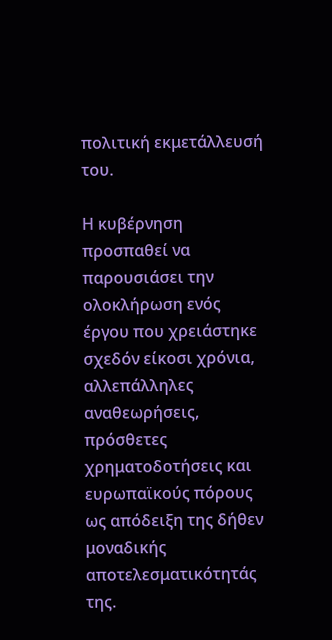πολιτική εκμετάλλευσή του.

Η κυβέρνηση προσπαθεί να παρουσιάσει την ολοκλήρωση ενός έργου που χρειάστηκε σχεδόν είκοσι χρόνια, αλλεπάλληλες αναθεωρήσεις, πρόσθετες χρηματοδοτήσεις και ευρωπαϊκούς πόρους ως απόδειξη της δήθεν μοναδικής αποτελεσματικότητάς της.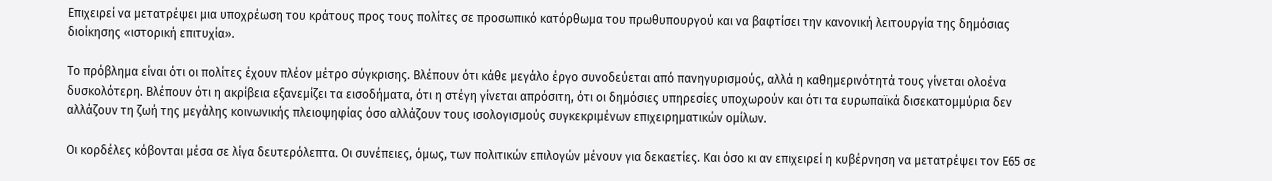Επιχειρεί να μετατρέψει μια υποχρέωση του κράτους προς τους πολίτες σε προσωπικό κατόρθωμα του πρωθυπουργού και να βαφτίσει την κανονική λειτουργία της δημόσιας διοίκησης «ιστορική επιτυχία».

Το πρόβλημα είναι ότι οι πολίτες έχουν πλέον μέτρο σύγκρισης. Βλέπουν ότι κάθε μεγάλο έργο συνοδεύεται από πανηγυρισμούς, αλλά η καθημερινότητά τους γίνεται ολοένα δυσκολότερη. Βλέπουν ότι η ακρίβεια εξανεμίζει τα εισοδήματα, ότι η στέγη γίνεται απρόσιτη, ότι οι δημόσιες υπηρεσίες υποχωρούν και ότι τα ευρωπαϊκά δισεκατομμύρια δεν αλλάζουν τη ζωή της μεγάλης κοινωνικής πλειοψηφίας όσο αλλάζουν τους ισολογισμούς συγκεκριμένων επιχειρηματικών ομίλων.

Οι κορδέλες κόβονται μέσα σε λίγα δευτερόλεπτα. Οι συνέπειες, όμως, των πολιτικών επιλογών μένουν για δεκαετίες. Και όσο κι αν επιχειρεί η κυβέρνηση να μετατρέψει τον Ε65 σε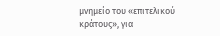μνημείο του «επιτελικού κράτους», για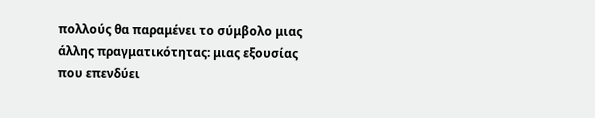πολλούς θα παραμένει το σύμβολο μιας άλλης πραγματικότητας: μιας εξουσίας που επενδύει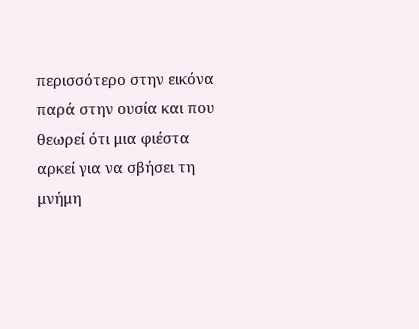περισσότερο στην εικόνα παρά στην ουσία και που θεωρεί ότι μια φιέστα αρκεί για να σβήσει τη μνήμη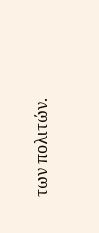των πολιτών.